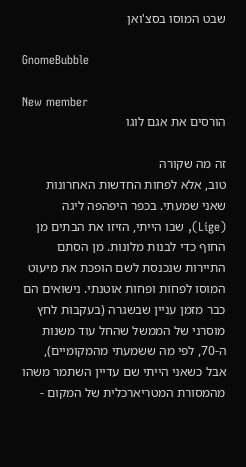שבט המוסו בסצ'ואן

GnomeBubble

New member
הורסים את אגם לוגו

זה מה שקורה
טוב, אלא לפחות החדשות האחרונות שאני שמעתי. בכפר היפהפה ליגה (Lige), שבו הייתי, הזיזו את הבתים מן החוף כדי לבנות מלונות. מן הסתם התיירות שנכנסת לשם הופכת את מיעוט המוסו לפחות ופחות אוטנתי. נישואים הם כבר מזמן עניין שבשגרה (בעקבות לחץ מוסרני של הממשל שהחל עוד משנות ה-70, לפי מה ששמעתי מהמקומיים), אבל כשאני הייתי שם עדיין השתמר משהו מהמסורת המטריארכלית של המקום -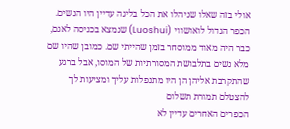אולי בזה שאלו שניהלו את הכל בליגה עדיין היו הנשים. הכפר הגדול לואושווי (Luoshui) שנמצא בכניסה לאגם, כבר היה מאוד ממוסחר בזמן שהייתי שם. כמובן שהיו שם מלא נשים בתלבושת המסורתיות של המוסו, אבל ברגע שהתקרבת אליהן הן היו מתנפלות עליך ומציעות לך להצטלם תמורת תשלום
הכפרים האחרים עדיין לא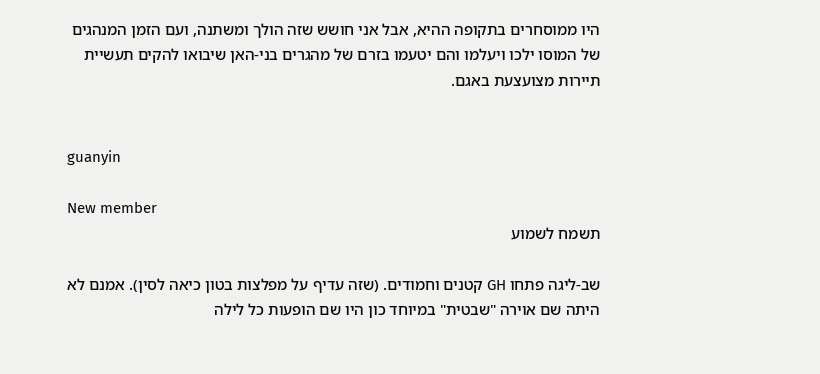היו ממוסחרים בתקופה ההיא, אבל אני חושש שזה הולך ומשתנה, ועם הזמן המנהגים של המוסו ילכו ויעלמו והם יטעמו בזרם של מהגרים בני-האן שיבואו להקים תעשיית תיירות מצועצעת באגם.


guanyin

New member
תשמח לשמוע

שב-ליגה פתחו GH קטנים וחמודים. (שזה עדיף על מפלצות בטון כיאה לסין). אמנם לא היתה שם אוירה "שבטית" במיוחד כון היו שם הופעות כל לילה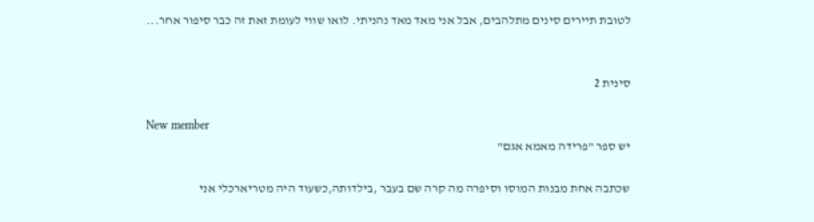לטובת תיירים סינים מתלהבים, אבל אני מאד מאד נהניתי. לואו שווי לעומת זאת זה כבר סיפור אחר...


סינית 2

New member
יש ספר "פרידה מאמא אגם"

שכתבה אחת מבנות המוסו וסיפרה מה קרה שם בעבר ,בילדותה,כשעוד היה מטריארכלי אני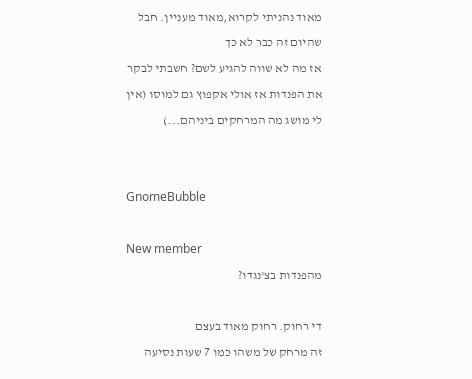מאוד נהניתי לקרוא,מאוד מעניין. חבל שהיום זה כבר לא כך
אז מה לא שווה להגיע לשם? חשבתי לבקר את הפנדות אז אולי אקפוץ גם למוסו (אין לי מושג מה המרחקים ביניהם...)


GnomeBubble

New member
מהפנדות בצ'נגדו?

די רחוק. רחוק מאוד בעצם
זה מרחק של משהו כמו 7 שעות נסיעה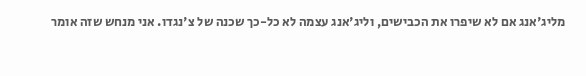מליג'אנג אם לא שיפרו את הכבישים, וליג'אנג עצמה לא כל-כך שכנה של צ'נגדו. אני מנחש שזה אומר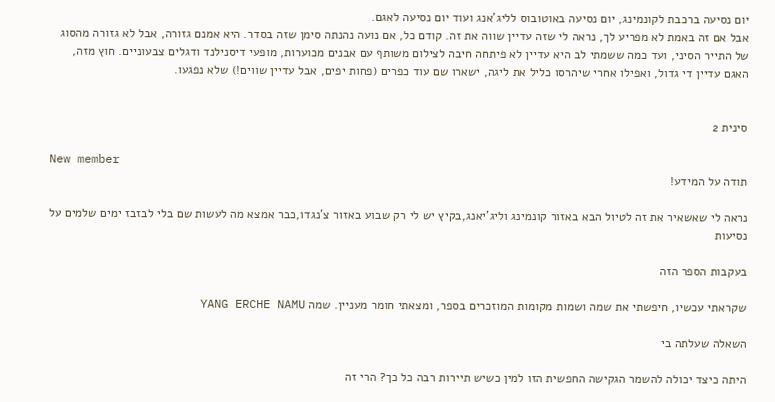יום נסיעה ברכבת לקונמינג, יום נסיעה באוטובוס לליג'אנג ועוד יום נסיעה לאגם.
אבל אם זה באמת לא מפריע לך, נראה לי שזה עדיין שווה את זה. קודם כל, אם נועה נהנתה סימן שזה בסדר. היא אמנם גזורה, אבל לא גזורה מהסוג של התייר הסיני, ועד כמה ששמתי לב היא עדיין לא פיתחה חיבה לצילום משותף עם אבנים מכוערות, מופעי דיסנילנד ודגלים צבעוניים. חוץ מזה, האגם עדיין די גדול, ואפילו אחרי שיהרסו כליל את ליגה, ישארו שם עוד כפרים (פחות יפים, אבל עדיין שווים!) שלא נפגעו.


סינית 2

New member
תודה על המידע!

נראה לי שאשאיר את זה לטיול הבא באזור קונמינג וליג'יאנג,בקיץ יש לי רק שבוע באזור צ'נגדו,כבר אמצא מה לעשות שם בלי לבזבז ימים שלמים על נסיעות

בעקבות הספר הזה

שקראתי עכשיו, חיפשתי את שמה ושמות מקומות המוזכרים בספר, ומצאתי חומר מעניין. שמה YANG ERCHE NAMU

השאלה שעלתה בי

היתה כיצד יכולה להשמר הגקישה החפשית הזו למין כשיש תיירות רבה כל כך? הרי זה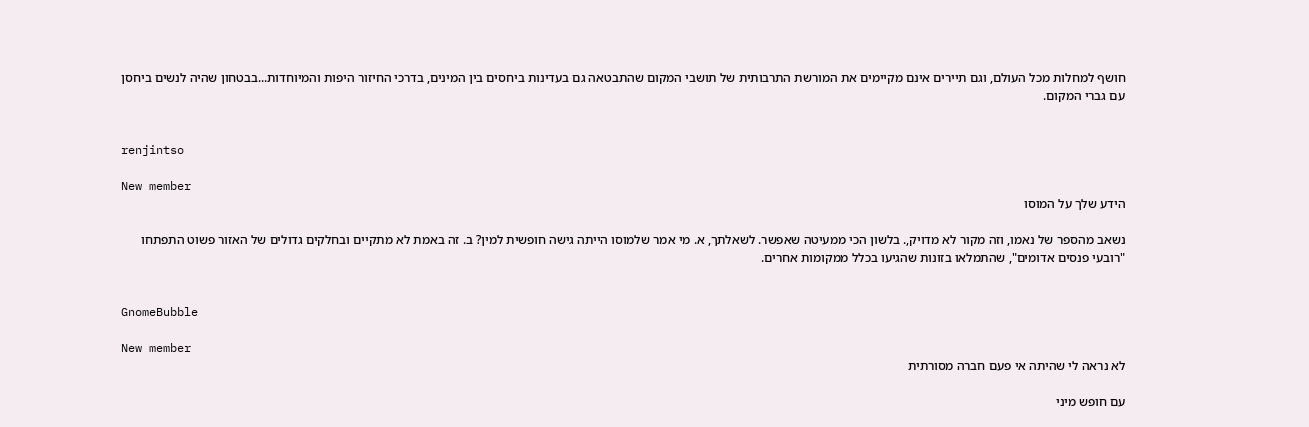חושף למחלות מכל העולם, וגם תיירים אינם מקיימים את המורשת התרבותית של תושבי המקום שהתבטאה גם בעדינות ביחסים בין המינים, בדרכי החיזור היפות והמיוחדות...בבטחון שהיה לנשים ביחסן עם גברי המקום.


renjintso

New member
הידע שלך על המוסו

נשאב מהספר של נאמו, וזה מקור לא מדויק,. בלשון הכי ממעיטה שאפשר. לשאלתך, א. מי אמר שלמוסו הייתה גישה חופשית למין? ב. זה באמת לא מתקיים ובחלקים גדולים של האזור פשוט התפתחו "רובעי פנסים אדומים", שהתמלאו בזונות שהגיעו בכלל ממקומות אחרים.


GnomeBubble

New member
לא נראה לי שהיתה אי פעם חברה מסורתית

עם חופש מיני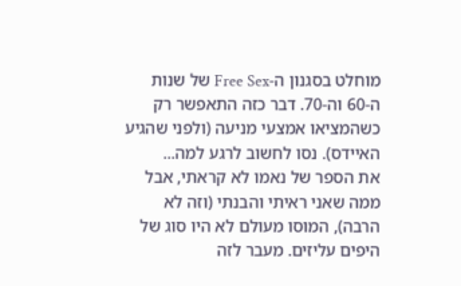מוחלט בסגנון ה-Free Sex של שנות ה-60 וה-70. דבר כזה התאפשר רק כשהמציאו אמצעי מניעה (ולפני שהגיע האיידס). נסו לחשוב לרגע למה...
את הספר של נאמו לא קראתי, אבל ממה שאני ראיתי והבנתי (וזה לא הרבה), המוסו מעולם לא היו סוג של היפים עליזים. מעבר לזה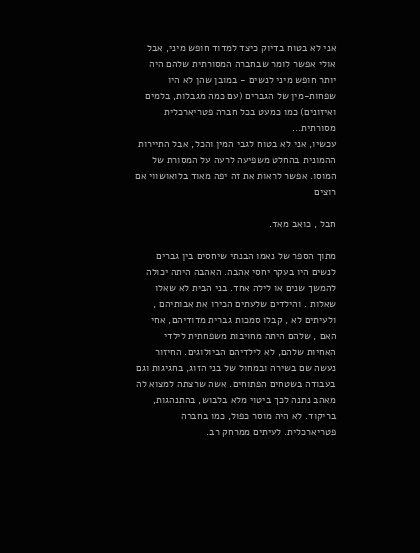אני לא בטוח בדיוק כיצד למדוד חופש מיני, אבל אולי אפשר לומר שבחברה המסורתית שלהם היה יותר חופש מיני לנשים - במובן שהן לא היו שפחות-מין של הגברים (עם כמה מגבלות, בלמים ואיזונים) כמו כמעט בכל חברה פטריארכלית מסורתית...
עכשיו, אני לא בטוח לגבי המין והכל, אבל התיירות ההמונית בהחלט משפיעה לרעה על המסורת של המוסו. אפשר לראות את זה יפה מאוד בלואושווי אם רוצים

חבל , כואב מאד.

מתוך הספר של נאמו הבנתי שיחסים בין גברים לנשים היו בעקר יחסי אהבה. האהבה היתה יכולה להמשך שנים או לילה אחד. בני הבית לא שאלו שאלות . והילדים שלעתים הכירו את אבותיהם , ולעיתים לא , קבלו סמכות גברית מדודיהם, אחי האם , שלהם היתה מחויבות משפחתית לילדי האחיות שלהם, לא לילדיהם הביולוגים. החיזור נעשה שם בשירה ובמחול של בני הזוג, בחגיגות וגם בעבודה בשטחים הפתוחים. אשה שרצתה למצוא לה מאהב נתנה לכך ביטוי מלא בלבוש, בהתנהגות, בריקוד. לא היה מוסר כפול, כמו בחברה פטריארכלית. לעיתים ממרחק רב.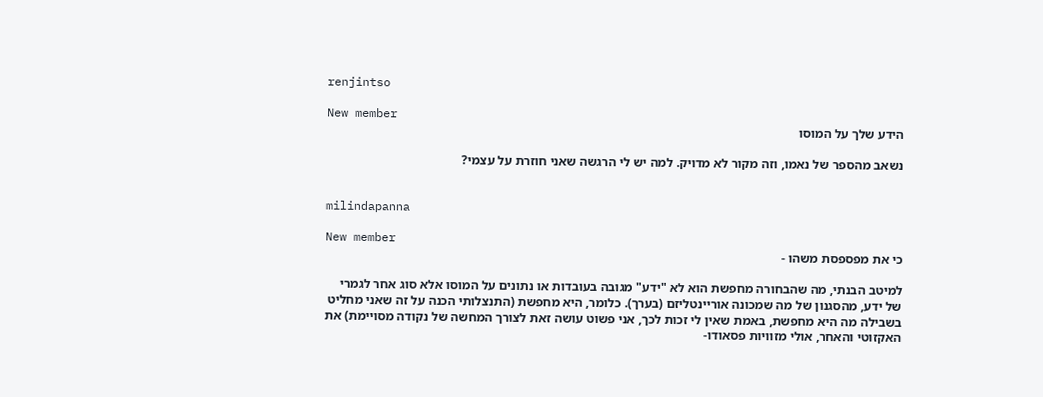renjintso

New member
הידע שלך על המוסו

נשאב מהספר של נאמו, וזה מקור לא מדויק. למה יש לי הרגשה שאני חוזרת על עצמי?


milindapanna

New member
כי את מפספסת משהו -

למיטב הבנתי, מה שהבחורה מחפשת הוא לא "ידע" מגובה בעובדות או נתונים על המוסו אלא סוג אחר לגמרי של ידע, מהסגנון של מה שמכונה אוריינטליזם (בערך). כלומר, היא מחפשת (התנצלותי הכנה על זה שאני מחליט בשבילה מה היא מחפשת, באמת שאין לי זכות לכך, אני פשוט עושה זאת לצורך המחשה של נקודה מסויימת) את האקזוטי והאחר, אולי מזוויות פסאודו-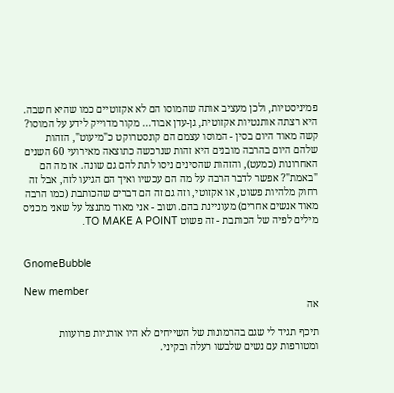פמיניסטיות, ולכן מעציב אותה שהמוסו הם לא אקזוטיים כמו שהיא חשבה. היא רצתה אותנטיות אקזוטית, גן-עדן אבוד... מקור מדוייק לידע על המוסו? קשה מאוד היום בסין - המוסו עצמם הם קונסטרוקט כ"מיעוט", הזהות שלהם היום בהרבה מובנים היא זהות שנרכשה כתוצאה מאירועי 60 השנים האחרונות (כמעט), והזהות שהסינים ניסו לתת להם גם שונה. אז מה הם "באמת"? אפשר לדבר הרבה על מה הם עכשיו ואיך הם הגיעו לזה, אבל זה רחוק מלהיות פשוט, או אקזוטי, וזה גם זה הם דברים שהכותבת (כמו הרבה מאוד אנשים אחרים) מעוניינת בהם. ושוב - אני מאוד מתנצל על שאני מכניס מילים לפיה של הכותבת - זה פשוט TO MAKE A POINT.


GnomeBubble

New member
אה

תיכף תגיד לי שגם בהרמונות של השייחים לא היו אורגיות פרועוות ומטורפות עם נשים שלבשו רעלה ובקיני.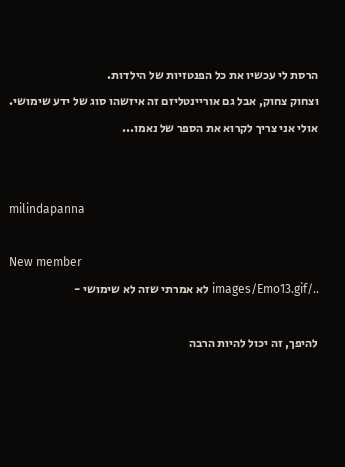הרסת לי עכשיו את כל הפנטזיות של הילדות.
וצחוק צחוק, אבל גם אוריינטליזם זה איזשהו סוג של ידע שימושי. אולי אני צריך לקרוא את הספר של נאמו...


milindapanna

New member
../images/Emo13.gif לא אמרתי שזה לא שימושי -

להיפך, זה יכול להיות הרבה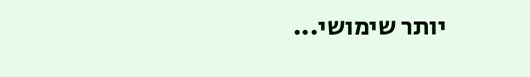יותר שימושי...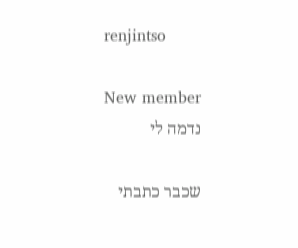renjintso

New member
נדמה לי

שכבר כתבתי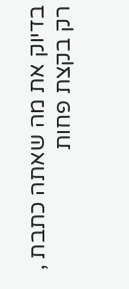בדיוק את מה שאתה כתבת , רק בקצת פחות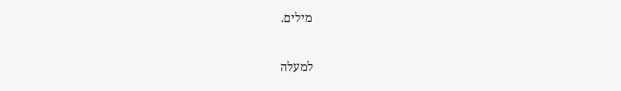מילים.

למעלה